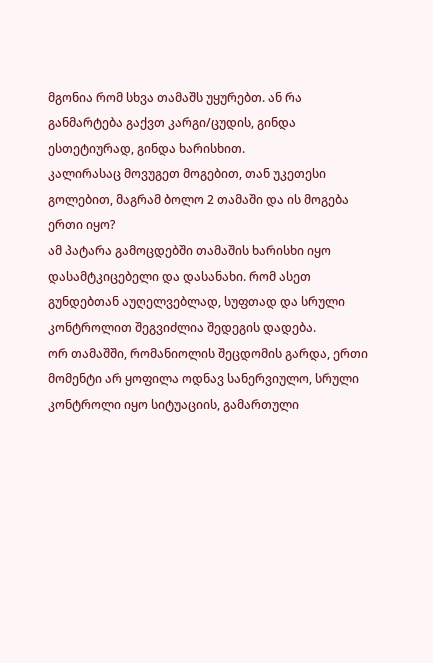მგონია რომ სხვა თამაშს უყურებთ. ან რა განმარტება გაქვთ კარგი/ცუდის, გინდა ესთეტიურად, გინდა ხარისხით.
კალირასაც მოვუგეთ მოგებით, თან უკეთესი გოლებით, მაგრამ ბოლო 2 თამაში და ის მოგება ერთი იყო?
ამ პატარა გამოცდებში თამაშის ხარისხი იყო დასამტკიცებელი და დასანახი. რომ ასეთ გუნდებთან აუღელვებლად, სუფთად და სრული კონტროლით შეგვიძლია შედეგის დადება.
ორ თამაშში, რომანიოლის შეცდომის გარდა, ერთი მომენტი არ ყოფილა ოდნავ სანერვიულო, სრული კონტროლი იყო სიტუაციის, გამართული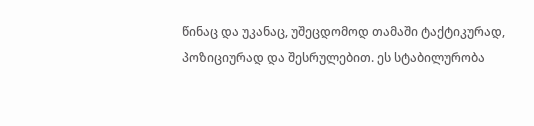წინაც და უკანაც, უშეცდომოდ თამაში ტაქტიკურად, პოზიციურად და შესრულებით. ეს სტაბილურობა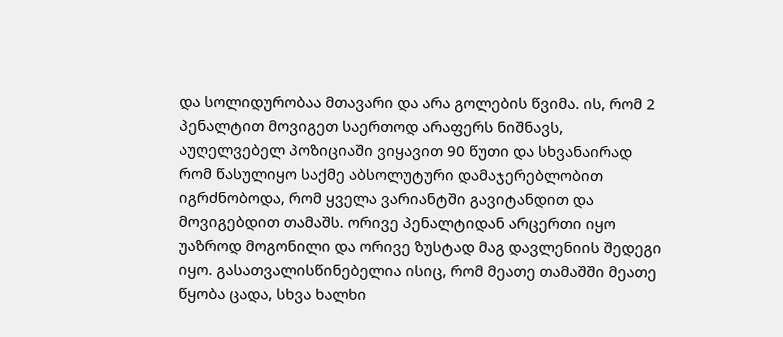და სოლიდურობაა მთავარი და არა გოლების წვიმა. ის, რომ 2 პენალტით მოვიგეთ საერთოდ არაფერს ნიშნავს, აუღელვებელ პოზიციაში ვიყავით 90 წუთი და სხვანაირად რომ წასულიყო საქმე აბსოლუტური დამაჯერებლობით იგრძნობოდა, რომ ყველა ვარიანტში გავიტანდით და მოვიგებდით თამაშს. ორივე პენალტიდან არცერთი იყო უაზროდ მოგონილი და ორივე ზუსტად მაგ დავლენიის შედეგი იყო. გასათვალისწინებელია ისიც, რომ მეათე თამაშში მეათე წყობა ცადა, სხვა ხალხი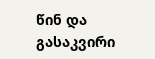წინ და გასაკვირი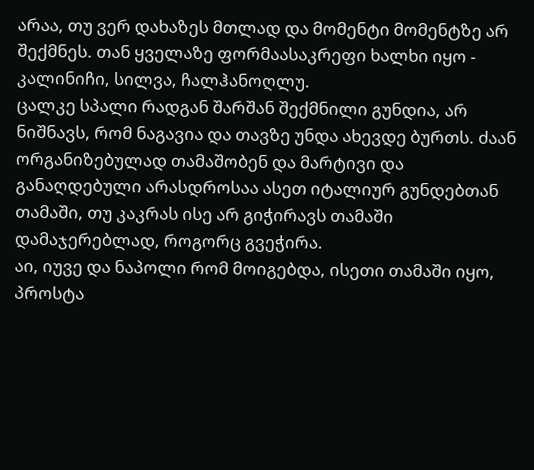არაა, თუ ვერ დახაზეს მთლად და მომენტი მომენტზე არ შექმნეს. თან ყველაზე ფორმაასაკრეფი ხალხი იყო - კალინიჩი, სილვა, ჩალჰანოღლუ.
ცალკე სპალი რადგან შარშან შექმნილი გუნდია, არ ნიშნავს, რომ ნაგავია და თავზე უნდა ახევდე ბურთს. ძაან ორგანიზებულად თამაშობენ და მარტივი და განაღდებული არასდროსაა ასეთ იტალიურ გუნდებთან თამაში, თუ კაკრას ისე არ გიჭირავს თამაში დამაჯერებლად, როგორც გვეჭირა.
აი, იუვე და ნაპოლი რომ მოიგებდა, ისეთი თამაში იყო, პროსტა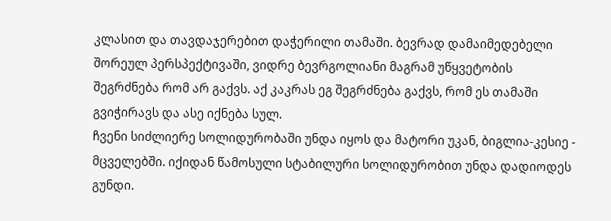კლასით და თავდაჯერებით დაჭერილი თამაში. ბევრად დამაიმედებელი შორეულ პერსპექტივაში, ვიდრე ბევრგოლიანი მაგრამ უწყვეტობის შეგრძნება რომ არ გაქვს. აქ კაკრას ეგ შეგრძნება გაქვს, რომ ეს თამაში გვიჭირავს და ასე იქნება სულ.
ჩვენი სიძლიერე სოლიდურობაში უნდა იყოს და მატორი უკან, ბიგლია-კესიე - მცველებში. იქიდან წამოსული სტაბილური სოლიდურობით უნდა დადიოდეს გუნდი.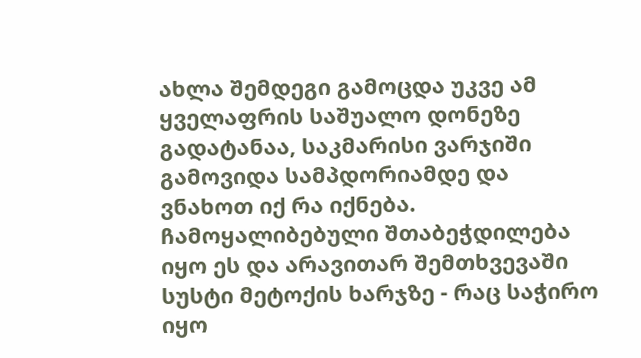ახლა შემდეგი გამოცდა უკვე ამ ყველაფრის საშუალო დონეზე გადატანაა, საკმარისი ვარჯიში გამოვიდა სამპდორიამდე და ვნახოთ იქ რა იქნება. ჩამოყალიბებული შთაბეჭდილება იყო ეს და არავითარ შემთხვევაში სუსტი მეტოქის ხარჯზე - რაც საჭირო იყო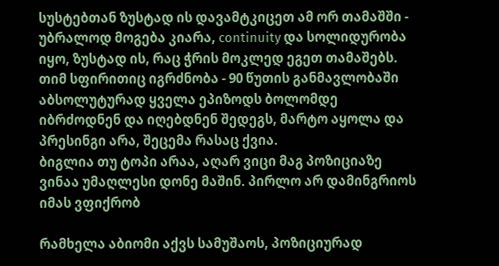სუსტებთან ზუსტად ის დავამტკიცეთ ამ ორ თამაშში - უბრალოდ მოგება კიარა, continuity და სოლიდურობა იყო, ზუსტად ის, რაც ჭრის მოკლედ ეგეთ თამაშებს.
თიმ სფირითიც იგრძნობა - 90 წუთის განმავლობაში აბსოლუტურად ყველა ეპიზოდს ბოლომდე იბრძოდნენ და იღებდნენ შედეგს, მარტო აყოლა და პრესინგი არა, შეცემა რასაც ქვია.
ბიგლია თუ ტოპი არაა, აღარ ვიცი მაგ პოზიციაზე ვინაა უმაღლესი დონე მაშინ. პირლო არ დამინგრიოს იმას ვფიქრობ

რამხელა აბიომი აქვს სამუშაოს, პოზიციურად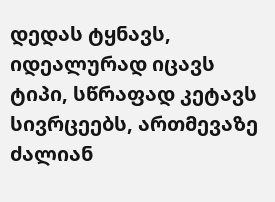დედას ტყნავს, იდეალურად იცავს ტიპი, სწრაფად კეტავს სივრცეებს, ართმევაზე ძალიან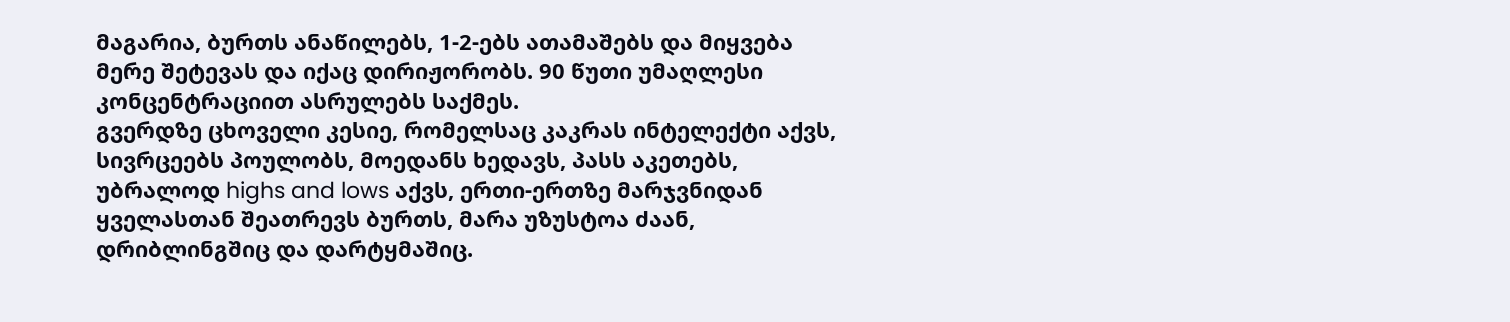მაგარია, ბურთს ანაწილებს, 1-2-ებს ათამაშებს და მიყვება მერე შეტევას და იქაც დირიჟორობს. 90 წუთი უმაღლესი კონცენტრაციით ასრულებს საქმეს.
გვერდზე ცხოველი კესიე, რომელსაც კაკრას ინტელექტი აქვს, სივრცეებს პოულობს, მოედანს ხედავს, პასს აკეთებს, უბრალოდ highs and lows აქვს, ერთი-ერთზე მარჯვნიდან ყველასთან შეათრევს ბურთს, მარა უზუსტოა ძაან, დრიბლინგშიც და დარტყმაშიც.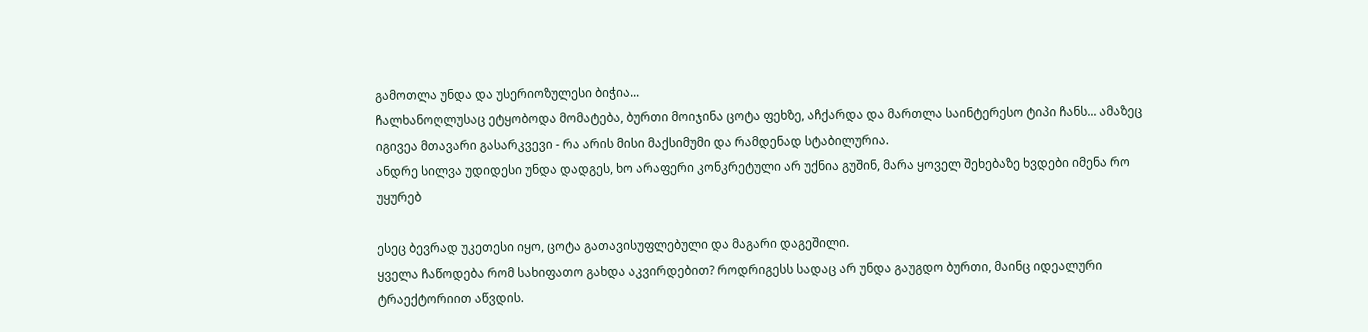გამოთლა უნდა და უსერიოზულესი ბიჭია...
ჩალხანოღლუსაც ეტყობოდა მომატება, ბურთი მოიჯინა ცოტა ფეხზე, აჩქარდა და მართლა საინტერესო ტიპი ჩანს... ამაზეც იგივეა მთავარი გასარკვევი - რა არის მისი მაქსიმუმი და რამდენად სტაბილურია.
ანდრე სილვა უდიდესი უნდა დადგეს, ხო არაფერი კონკრეტული არ უქნია გუშინ, მარა ყოველ შეხებაზე ხვდები იმენა რო უყურებ

ესეც ბევრად უკეთესი იყო, ცოტა გათავისუფლებული და მაგარი დაგეშილი.
ყველა ჩაწოდება რომ სახიფათო გახდა აკვირდებით? როდრიგესს სადაც არ უნდა გაუგდო ბურთი, მაინც იდეალური ტრაექტორიით აწვდის.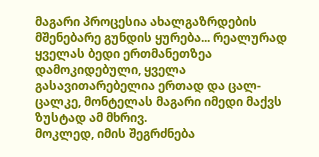მაგარი პროცესია ახალგაზრდების მშენებარე გუნდის ყურება... რეალურად ყველას ბედი ერთმანეთზეა დამოკიდებული, ყველა გასავითარებელია ერთად და ცალ-ცალკე, მონტელას მაგარი იმედი მაქვს ზუსტად ამ მხრივ.
მოკლედ, იმის შეგრძნება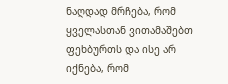ნაღდად მრჩება, რომ ყველასთან ვითამაშებთ ფეხბურთს და ისე არ იქნება, რომ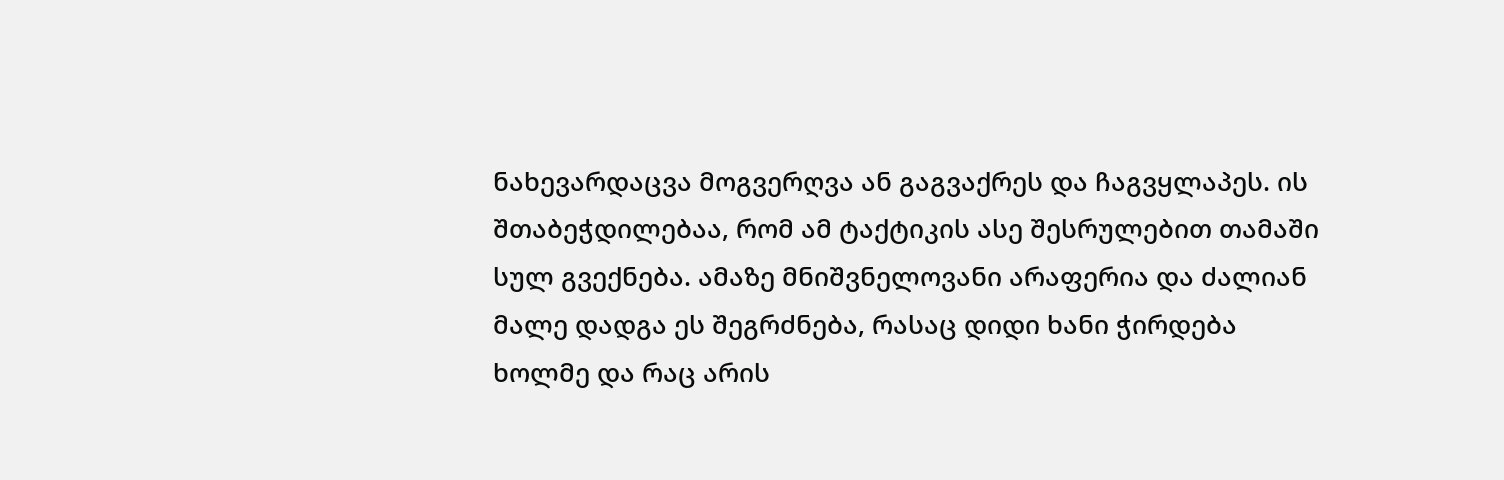ნახევარდაცვა მოგვერღვა ან გაგვაქრეს და ჩაგვყლაპეს. ის შთაბეჭდილებაა, რომ ამ ტაქტიკის ასე შესრულებით თამაში სულ გვექნება. ამაზე მნიშვნელოვანი არაფერია და ძალიან მალე დადგა ეს შეგრძნება, რასაც დიდი ხანი ჭირდება ხოლმე და რაც არის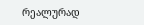რეალურად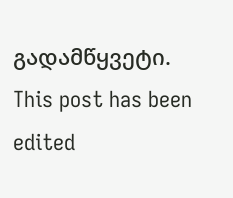გადამწყვეტი.
This post has been edited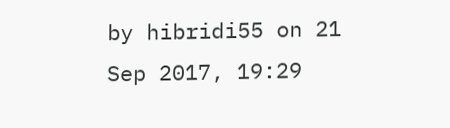by hibridi55 on 21 Sep 2017, 19:29